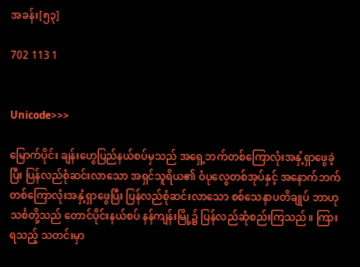အခန်း[၅၃]

702 113 1


Unicode>>>

မြောက်ပိုင်း ချန်းဟွေပြည်နယ်စပ်မှသည် အရှေ့ဘက်တစ်ကြောလုံးအနှံ့ရှာဖွေခဲ့ပြီး ပြန်လည်စုံဆင်းလာသော အရှင်သူရိယ၏ ဝံပုလွေတစ်အုပ်နှင့် အနောက်ဘက်တစ်ကြောလုံးအနှံ့ရှာဖွေပြီး ပြန်လည်စုံဆင်းလာသော စစ်သေနာပတိချုပ် ဘာဟုသင်္စတို့သည် တောင်ပိုင်းနယ်စပ် နန်ကျန်းမြို့၌ ပြန်လည်ဆုံစည်းကြသည်။ ကြားရသည့် သတင်းမှာ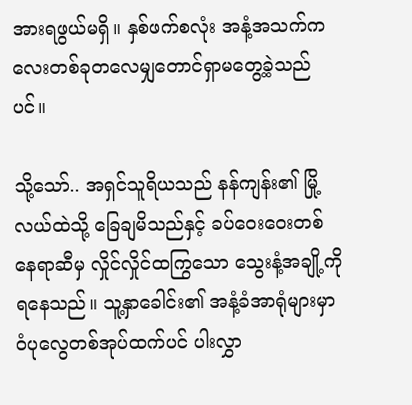အားရဖွယ်မရှိ။ နှစ်ဖက်စလုံး အနံ့အသက်ကလေးတစ်ခုတလေမျှတောင်ရှာမတွေ့ခဲ့သည်ပင်။

သို့သော်.. အရှင်သူရိယသည် နန်ကျန်း၏ မြို့လယ်ထဲသို့ ခြေချမိသည်နှင့် ခပ်ဝေးဝေးတစ်နေရာဆီမှ လှိုင်လှိုင်ထကြွသော သွေးနံ့အချို့ကို ရနေသည်။ သူ့နှာခေါင်း၏ အနံ့ခံအာရုံများမှာ ဝံပုလွေတစ်အုပ်ထက်ပင် ပါးလွှာ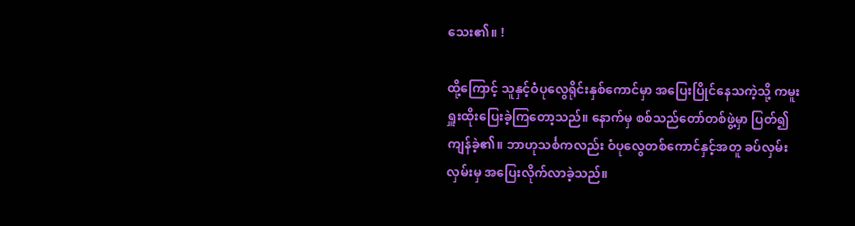သေး၏။ !

ထို့ကြောင့် သူနှင့်ဝံပုလွေရိုင်းနှစ်ကောင်မှာ အပြေးပြိုင်နေသကဲ့သို့ ကမူးရှူးထိုးပြေးခဲ့ကြတော့သည်။ နောက်မှ စစ်သည်တော်တစ်ဖွဲ့မှာ ပြတ်၍ကျန်ခဲ့၏။ ဘာဟုသင်္စကလည်း ဝံပုလွေ‌တစ်ကောင်နှင့်အတူ ခပ်လှမ်းလှမ်းမှ အပြေးလိုက်လာခဲ့သည်။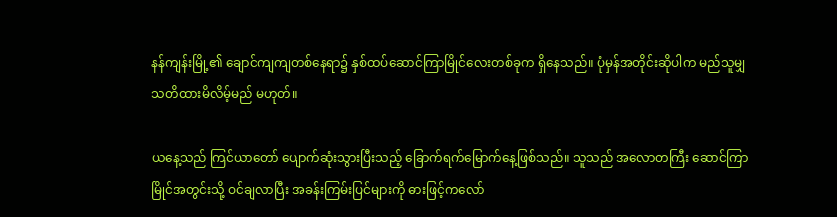နန်ကျန်းမြို့၏ ချောင်ကျကျတစ်နေရာ၌ နှစ်ထပ်ဆောင်ကြာမြိုင်လေးတစ်ခုက ရှိနေသည်။ ပုံမှန်အတိုင်းဆိုပါက မည်သူမျှ သတိထားမိလိမ့်မည် မဟုတ်။

ယနေ့သည် ကြင်ယာတော် ပျောက်ဆုံးသွားပြီးသည့် ခြောက်ရက်မြောက်နေ့ဖြစ်သည်။ သူသည် အလောတကြီး ဆောင်ကြာမြိုင်အတွင်းသို့ ဝင်ချလာပြီး အခန်းကြမ်းပြင်များကို ဓားဖြင့်ကလော်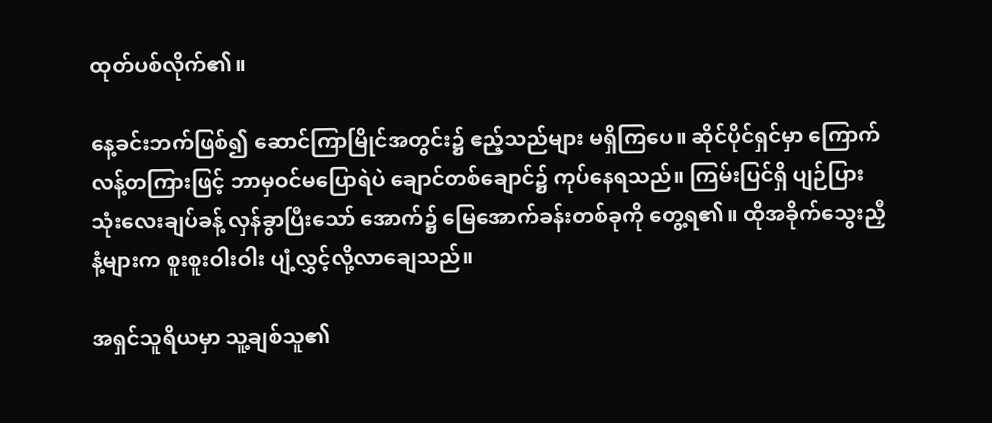ထုတ်ပစ်လိုက်၏။

နေ့ခင်းဘက်ဖြစ်၍ ဆောင်ကြာမြိုင်အတွင်း၌ ဧည့်သည်များ မရှိကြပေ။ ဆိုင်ပိုင်ရှင်မှာ ကြောက်လန့်တကြားဖြင့် ဘာမှဝင်မပြောရဲပဲ ချောင်တစ်ချောင်၌ ကုပ်နေရသည်။ ကြမ်းပြင်ရှိ ပျဉ်ပြားသုံးလေးချပ်ခန့် လှန်ခွာပြီးသော် အောက်၌ မြေအောက်ခန်းတစ်ခုကို တွေ့ရ၏။ ထိုအခိုက်သွေးညှီနံ့များက စူးစူးဝါးဝါး ပျံ့လွှင့်လို့လာချေသည်။

အရှင်သူရိယမှာ သူ့ချစ်သူ၏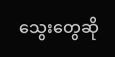သွေးတွေဆို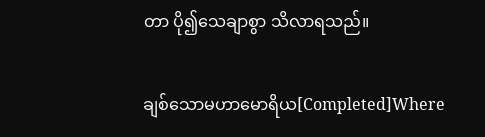တာ ပို၍သေချာစွာ သိလာရသည်။

ချစ်သောမဟာမောရိယ[Completed]Where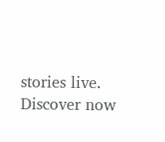stories live. Discover now